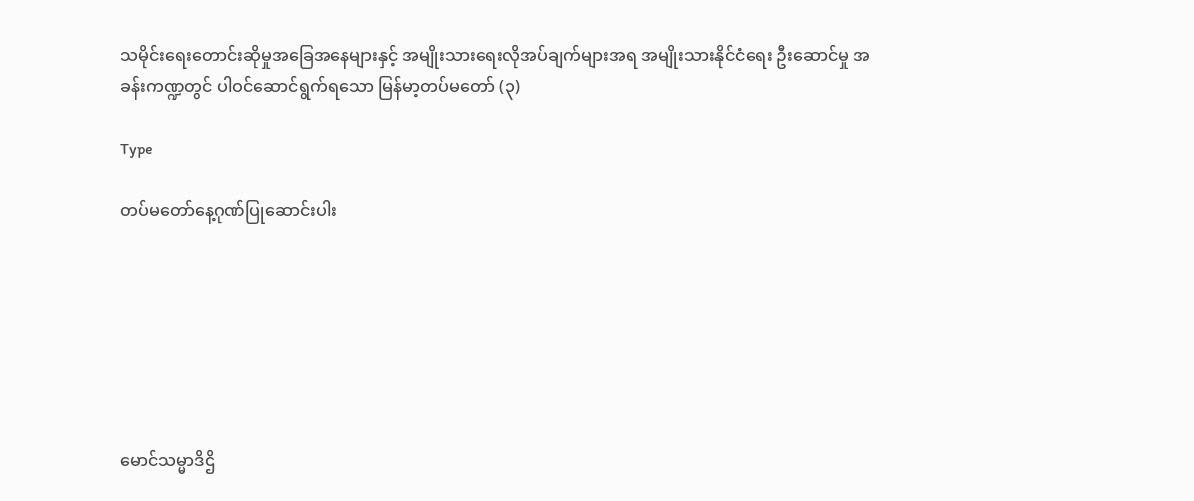သမိုင်းရေးတောင်းဆိုမှုအခြေအနေများနှင့် အမျိုးသားရေးလိုအပ်ချက်များအရ အမျိုးသားနိုင်ငံရေး ဦးဆောင်မှု အခန်းကဏ္ဍတွင် ပါဝင်ဆောင်ရွက်ရသော မြန်မာ့တပ်မတော် (၃)

Type

တပ်မတော်နေ့ဂုဏ်ပြုဆောင်းပါး







မောင်သမ္မာဒိဌိ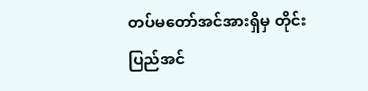တပ်မတော်အင်အားရှိမှ တိုင်းပြည်အင်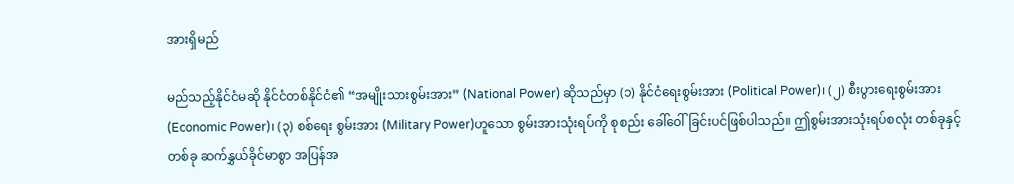အားရှိမည်

မည်သည့်နိုင်ငံမဆို နိုင်ငံတစ်နိုင်ငံ၏ “အမျိုးသားစွမ်းအား” (National Power) ဆိုသည်မှာ (၁) နိုင်ငံရေးစွမ်းအား (Political Power)၊ (၂) စီးပွားရေးစွမ်းအား (Economic Power)၊ (၃) စစ်ရေး စွမ်းအား (Military Power)ဟူသော စွမ်းအားသုံးရပ်ကို စုစည်း ခေါ်ဝေါ်ခြင်းပင်ဖြစ်ပါသည်။ ဤစွမ်းအားသုံးရပ်စလုံး တစ်ခုနှင့်တစ်ခု ဆက်နွှယ်ခိုင်မာစွာ အပြန်အ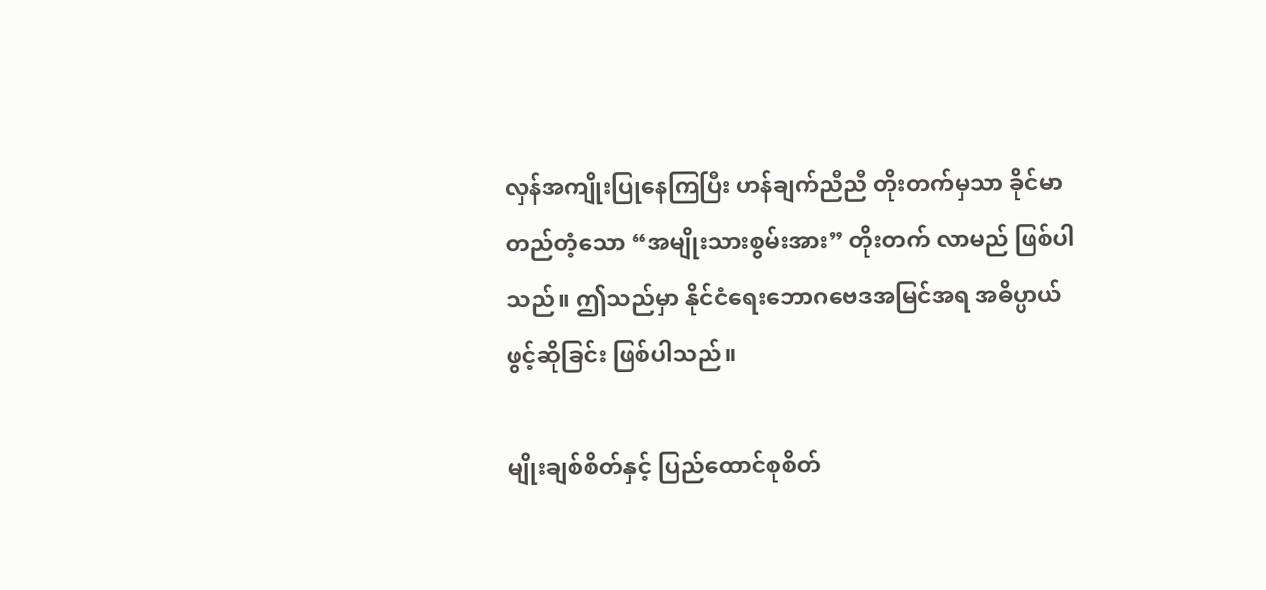လှန်အကျိုးပြုနေကြပြီး ဟန်ချက်ညီညီ တိုးတက်မှသာ ခိုင်မာတည်တံ့သော “အမျိုးသားစွမ်းအား” တိုးတက် လာမည် ဖြစ်ပါသည်။ ဤသည်မှာ နိုင်ငံရေးဘောဂဗေဒအမြင်အရ အဓိပ္ပာယ်ဖွင့်ဆိုခြင်း ဖြစ်ပါသည်။

မျိုးချစ်စိတ်နှင့် ပြည်ထောင်စုစိတ်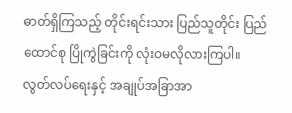ဓာတ်ရှိကြသည့် တိုင်းရင်းသား ပြည်သူတိုင်း ပြည်ထောင်စု ပြိုကွဲခြင်းကို လုံးဝမလိုလားကြပါ။ လွတ်လပ်ရေးနှင့် အချုပ်အခြာအာ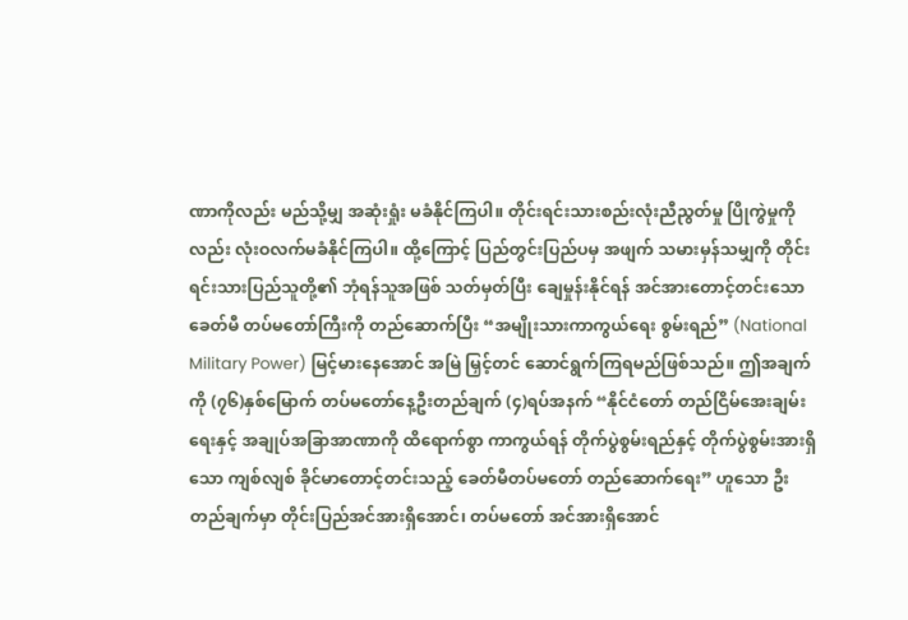ဏာကိုလည်း မည်သို့မျှ အဆုံးရှုံး မခံနိုင်ကြပါ။ တိုင်းရင်းသားစည်းလုံးညီညွတ်မှု ပြိုကွဲမှုကိုလည်း လုံးဝလက်မခံနိုင်ကြပါ။ ထို့ကြောင့် ပြည်တွင်းပြည်ပမှ အဖျက် သမားမှန်သမျှကို တိုင်းရင်းသားပြည်သူတို့၏ ဘုံရန်သူအဖြစ် သတ်မှတ်ပြီး ချေမှုန်းနိုင်ရန် အင်အားတောင့်တင်းသော ခေတ်မီ တပ်မတော်ကြီးကို တည်ဆောက်ပြီး “အမျိုးသားကာကွယ်ရေး စွမ်းရည်” (National Military Power) မြင့်မားနေအောင် အမြဲ မြှင့်တင် ဆောင်ရွက်ကြရမည်ဖြစ်သည်။ ဤအချက်ကို (၇၆)နှစ်မြောက် တပ်မတော်နေ့ဦးတည်ချက် (၄)ရပ်အနက် “နိုင်ငံတော် တည်ငြိမ်အေးချမ်းရေးနှင့် အချုပ်အခြာအာဏာကို ထိရောက်စွာ ကာကွယ်ရန် တိုက်ပွဲစွမ်းရည်နှင့် တိုက်ပွဲစွမ်းအားရှိသော ကျစ်လျစ် ခိုင်မာတောင့်တင်းသည့် ခေတ်မီတပ်မတော် တည်ဆောက်ရေး” ဟူသော ဦးတည်ချက်မှာ တိုင်းပြည်အင်အားရှိအောင်၊ တပ်မတော် အင်အားရှိအောင်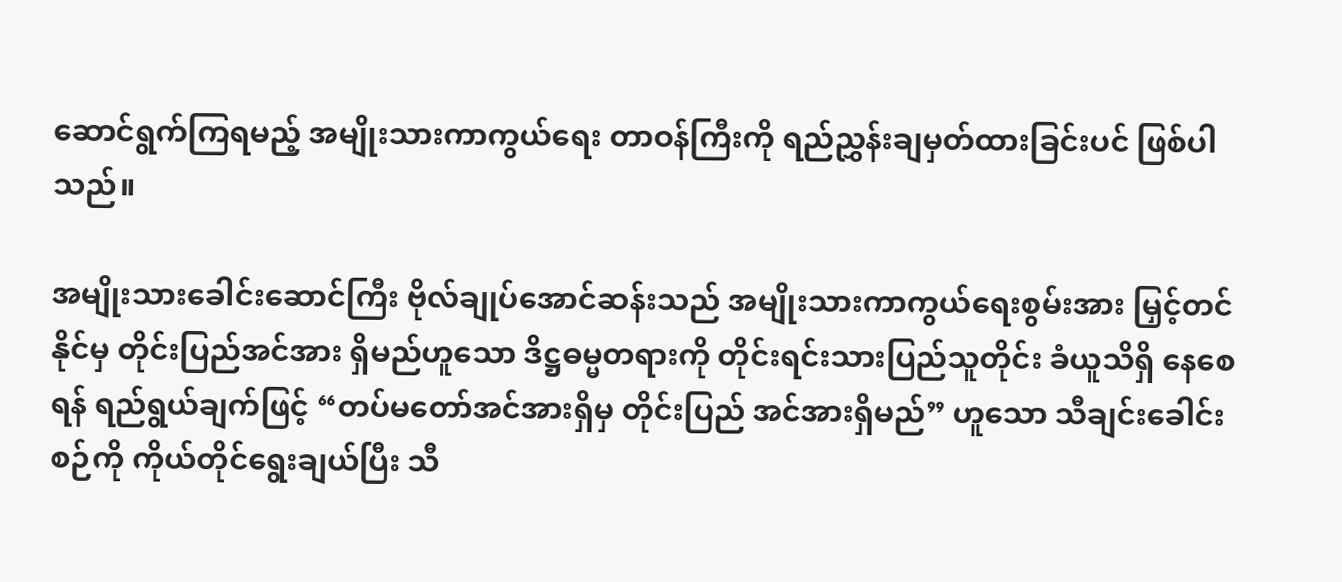ဆောင်ရွက်ကြရမည့် အမျိုးသားကာကွယ်ရေး တာဝန်ကြီးကို ရည်ညွှန်းချမှတ်ထားခြင်းပင် ဖြစ်ပါသည်။

အမျိုးသားခေါင်းဆောင်ကြီး ဗိုလ်ချုပ်အောင်ဆန်းသည် အမျိုးသားကာကွယ်ရေးစွမ်းအား မြှင့်တင်နိုင်မှ တိုင်းပြည်အင်အား ရှိမည်ဟူသော ဒိဋ္ဌဓမ္မတရားကို တိုင်းရင်းသားပြည်သူတိုင်း ခံယူသိရှိ နေစေရန် ရည်ရွယ်ချက်ဖြင့် “တပ်မတော်အင်အားရှိမှ တိုင်းပြည် အင်အားရှိမည်” ဟူသော သီချင်းခေါင်းစဉ်ကို ကိုယ်တိုင်ရွေးချယ်ပြီး သီ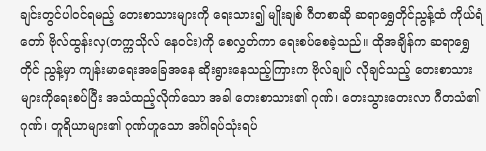ချင်းတွင်ပါဝင်ရမည့် တေးစာသားများကို ရေးသား၍ မျိုးချစ် ဂီတစာဆို ဆရာရွှေတိုင်ညွန့်ထံ ကိုယ်ရံတော် ဗိုလ်ထွန်းလှ(တက္ကသိုလ် နေဝင်း)ကို စေလွှတ်ကာ ရေးစပ်စေခဲ့သည်။ ထိုအချိန်က ဆရာရွှေတိုင် ညွန့်မှာ ကျန်းမာရေးအခြေအနေ ဆိုးရွားနေသည့်ကြားက ဗိုလ်ချုပ် လိုချင်သည့် တေးစာသားများကိုရေးစပ်ပြီး အသံထည့်လိုက်သော အခါ တေးစာသား၏ ဂုဏ်၊ တေးသွားတေးလာ ဂီတသံ၏ ဂုဏ်၊ တူရိယာများ၏ ဂုဏ်ဟူသော အင်္ဂါရပ်သုံးရပ်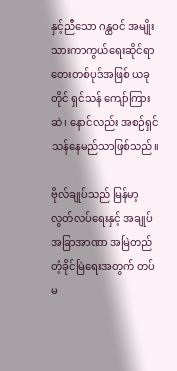နှင့်ညီသော ဂန္ထဝင် အမျိုးသားကာကွယ်ရေးဆိုင်ရာ တေးတစ်ပုဒ်အဖြစ် ယခုတိုင် ရှင်သန် ကျော်ကြားဆဲ၊ နောင်လည်း အစဉ်ရှင်သန်နေမည်သာဖြစ်သည်။

ဗိုလ်ချုပ်သည် မြန်မာ့လွတ်လပ်ရေးနှင့် အချုပ်အခြာအာဏာ အမြဲတည်တံ့ခိုင်မြဲရေးအတွက် တပ်မ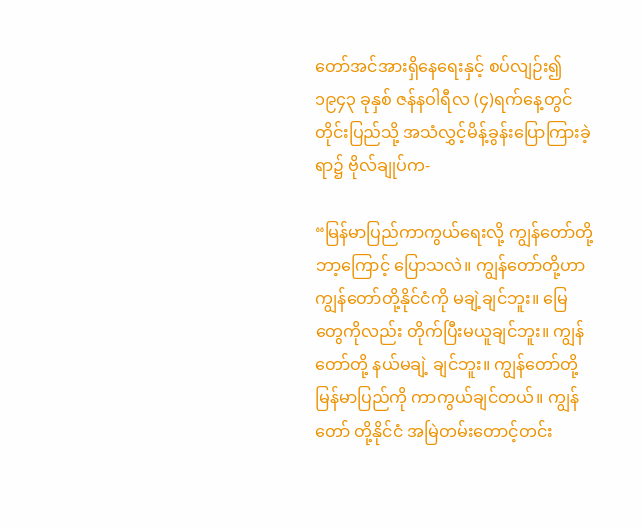တော်အင်အားရှိနေရေးနှင့် စပ်လျဉ်း၍ ၁၉၄၃ ခုနှစ် ဇန်နဝါရီလ (၄)ရက်နေ့တွင် တိုင်းပြည်သို့ အသံလွှင့်မိန့်ခွန်းပြောကြားခဲ့ရာ၌ ဗိုလ်ချုပ်က-

“မြန်မာပြည်ကာကွယ်ရေးလို့ ကျွန်တော်တို့ ဘာ့ကြောင့် ပြောသလဲ။ ကျွန်တော်တို့ဟာ ကျွန်တော်တို့နိုင်ငံကို မချဲ့ချင်ဘူး။ မြေတွေကိုလည်း တိုက်ပြီးမယူချင်ဘူး။ ကျွန်တော်တို့ နယ်မချဲ့ ချင်ဘူး။ ကျွန်တော်တို့ မြန်မာပြည်ကို ကာကွယ်ချင်တယ်။ ကျွန်တော် တို့နိုင်ငံ အမြဲတမ်းတောင့်တင်း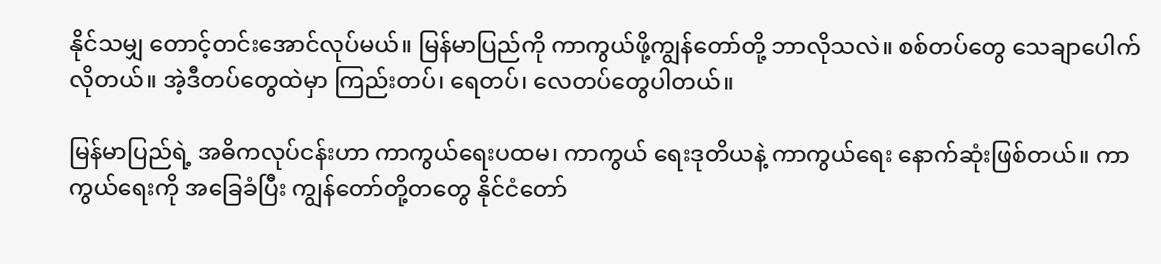နိုင်သမျှ တောင့်တင်းအောင်လုပ်မယ်။ မြန်မာပြည်ကို ကာကွယ်ဖို့ကျွန်တော်တို့ ဘာလိုသလဲ။ စစ်တပ်တွေ သေချာပေါက်လိုတယ်။ အဲ့ဒီတပ်တွေထဲမှာ ကြည်းတပ်၊ ရေတပ်၊ လေတပ်တွေပါတယ်။

မြန်မာပြည်ရဲ့ အဓိကလုပ်ငန်းဟာ ကာကွယ်ရေးပထမ၊ ကာကွယ် ရေးဒုတိယနဲ့ ကာကွယ်ရေး နောက်ဆုံးဖြစ်တယ်။ ကာကွယ်ရေးကို အခြေခံပြီး ကျွန်တော်တို့တတွေ နိုင်ငံတော်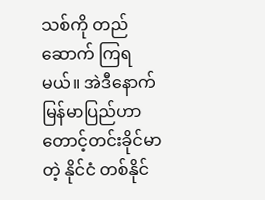သစ်ကို တည်ဆောက် ကြရမယ်။ အဲဒီနောက် မြန်မာပြည်ဟာ တောင့်တင်းခိုင်မာတဲ့ နိုင်ငံ တစ်နိုင်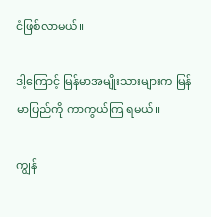ငံဖြစ်လာမယ်။

ဒါ့ကြောင့် မြန်မာအမျိုးသားများက မြန်မာပြည်ကို ကာကွယ်ကြ ရမယ်။

ကျွန်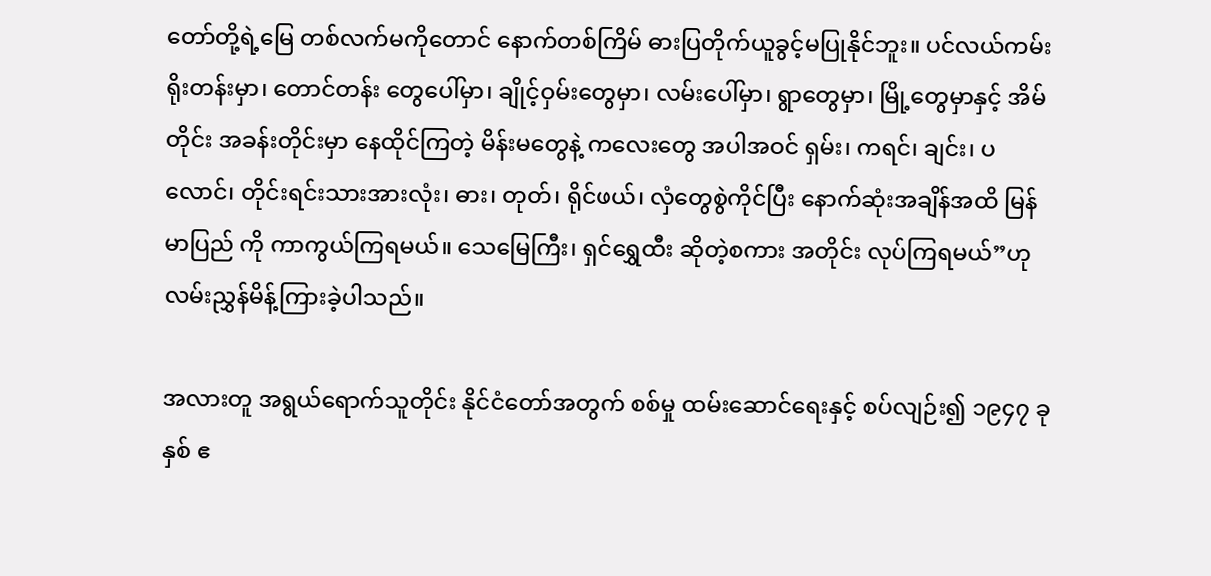တော်တို့ရဲ့မြေ တစ်လက်မကိုတောင် နောက်တစ်ကြိမ် ဓားပြတိုက်ယူခွင့်မပြုနိုင်ဘူး။ ပင်လယ်ကမ်းရိုးတန်းမှာ၊ တောင်တန်း တွေပေါ်မှာ၊ ချိုင့်ဝှမ်းတွေမှာ၊ လမ်းပေါ်မှာ၊ ရွာတွေမှာ၊ မြို့တွေမှာနှင့် အိမ်တိုင်း အခန်းတိုင်းမှာ နေထိုင်ကြတဲ့ မိန်းမတွေနဲ့ ကလေးတွေ အပါအဝင် ရှမ်း၊ ကရင်၊ ချင်း၊ ပလောင်၊ တိုင်းရင်းသားအားလုံး၊ ဓား၊ တုတ်၊ ရိုင်ဖယ်၊ လှံတွေစွဲကိုင်ပြီး နောက်ဆုံးအချိန်အထိ မြန်မာပြည် ကို ကာကွယ်ကြရမယ်။ သေမြေကြီး၊ ရှင်ရွှေထီး ဆိုတဲ့စကား အတိုင်း လုပ်ကြရမယ်”ဟု လမ်းညွှန်မိန့်ကြားခဲ့ပါသည်။

အလားတူ အရွယ်ရောက်သူတိုင်း နိုင်ငံတော်အတွက် စစ်မှု ထမ်းဆောင်ရေးနှင့် စပ်လျဉ်း၍ ၁၉၄၇ ခုနှစ် ဧ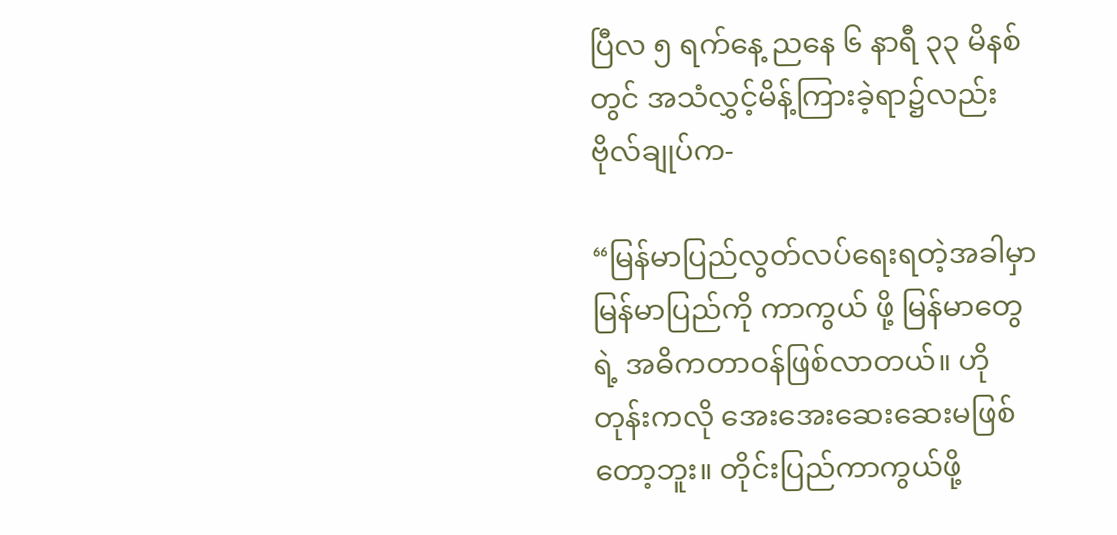ပြီလ ၅ ရက်နေ့ ညနေ ၆ နာရီ ၃၃ မိနစ်တွင် အသံလွှင့်မိန့်ကြားခဲ့ရာ၌လည်း ဗိုလ်ချုပ်က-

“မြန်မာပြည်လွတ်လပ်ရေးရတဲ့အခါမှာ မြန်မာပြည်ကို ကာကွယ် ဖို့ မြန်မာတွေရဲ့ အဓိကတာဝန်ဖြစ်လာတယ်။ ဟိုတုန်းကလို အေးအေးဆေးဆေးမဖြစ်တော့ဘူး။ တိုင်းပြည်ကာကွယ်ဖို့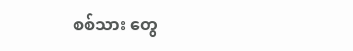စစ်သား တွေ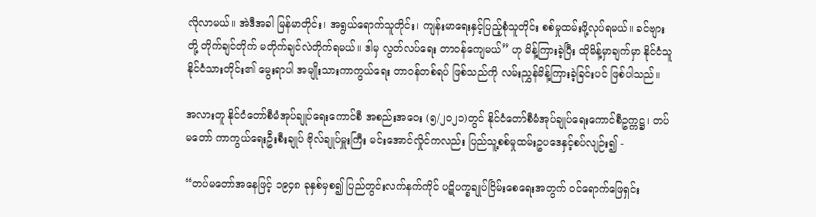လိုလာမယ်။ အဲဒီအခါ မြန်မာတိုင်း၊ အရွယ်ရောက်သူတိုင်း၊ ကျန်းမာရေးနှင့်ပြည့်စုံသူတိုင်း စစ်မှုထမ်းဖို့လုပ်ရမယ်။ ခင်ဗျား တို့ တိုက်ချင်တိုက် မတိုက်ချင်လဲတိုက်ရမယ်။ ဒါမှ လွတ်လပ်ရေး တာဝန်ကျေမယ်” ဟု မိန့်ကြားခဲ့ပြီး ထိုမိန့်မှာချက်မှာ နိုင်ငံသူ နိုင်ငံသားတိုင်း၏ မွေးရာပါ အမျိုးသားကာကွယ်ရေး တာဝန်တစ်ရပ် ဖြစ်သည်ကို လမ်းညွှန်မိန့်ကြားခဲ့ခြင်းပင် ဖြစ်ပါသည်။

အလားတူ နိုင်ငံတော်စီမံအုပ်ချုပ်ရေးကောင်စီ အစည်းအဝေး (၅/၂၀၂၁)တွင် နိုင်ငံတော်စီမံအုပ်ချုပ်ရေးကောင်စီဥက္ကဋ္ဌ၊ တပ်မတော် ကာကွယ်ရေးဦးစီးချုပ် ဗိုလ်ချုပ်မှူးကြီး မင်းအောင်လှိုင်ကလည်း ပြည်သူ့စစ်မှုထမ်းဥပဒေနှင့်စပ်လျဉ်း၍ -

“တပ်မတော်အနေဖြင့် ၁၉၄၈ ခုနှစ်မှစ၍ ပြည်တွင်းလက်နက်ကိုင် ပဋိပက္ခချုပ်ငြိမ်းစေရေးအတွက် ဝင်ရောက်ဖြေရှင်း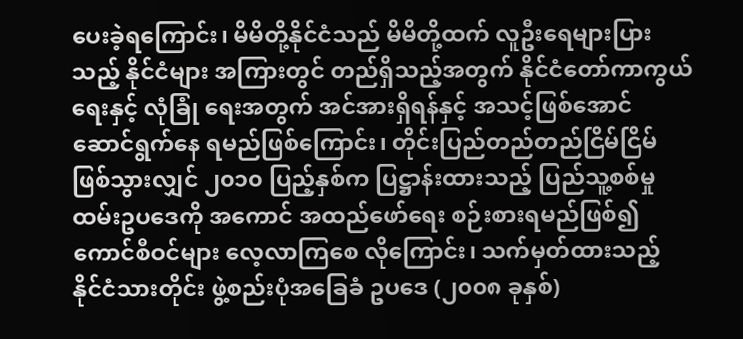ပေးခဲ့ရကြောင်း၊ မိမိတို့နိုင်ငံသည် မိမိတို့ထက် လူဦးရေများပြားသည့် နိုင်ငံများ အကြားတွင် တည်ရှိသည့်အတွက် နိုင်ငံတော်ကာကွယ်ရေးနှင့် လုံခြုံ ရေးအတွက် အင်အားရှိရန်နှင့် အသင့်ဖြစ်အောင် ဆောင်ရွက်နေ ရမည်ဖြစ်ကြောင်း၊ တိုင်းပြည်တည်တည်ငြိမ်ငြိမ်ဖြစ်သွားလျှင် ၂၀၁၀ ပြည့်နှစ်က ပြဋ္ဌာန်းထားသည့် ပြည်သူ့စစ်မှုထမ်းဥပဒေကို အကောင် အထည်ဖော်ရေး စဉ်းစားရမည်ဖြစ်၍ ကောင်စီဝင်များ လေ့လာကြစေ လိုကြောင်း၊ သက်မှတ်ထားသည့် နိုင်ငံသားတိုင်း ဖွဲ့စည်းပုံအခြေခံ ဥပဒေ (၂၀၀၈ ခုနှစ်)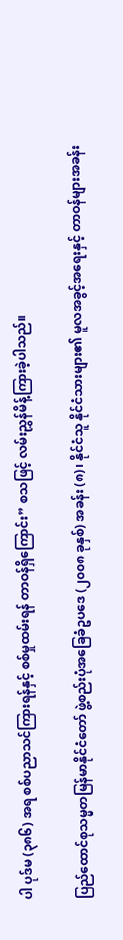ပါ ပုဒ်မ (၃၈၆) အရ စစ်ပညာသင်ကြားရန်နှင့် စစ်မှုထမ်းရန် တာဝန်ရှိကြောင်း” စသဖြင့် လမ်းညွှန်မိန့်ကြားခဲ့ပါသည်။

ပြည်ထောင်စုသမ္မတမြန်မာနိုင်ငံတော် ဖွဲ့စည်းပုံအခြေခံဥပဒေ (၂၀၀၈ ခုနှစ်) အခန်း (၈)၊ နိုင်ငံသူ နိုင်ငံသားများ၏ မူလအခွင့်အရေးနှင့် တာဝန်များအခန်း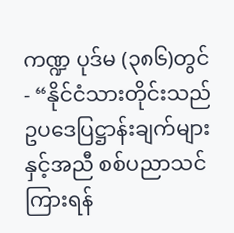ကဏ္ဍ ပုဒ်မ (၃၈၆)တွင် - “နိုင်ငံသားတိုင်းသည် ဥပဒေပြဋ္ဌာန်းချက်များနှင့်အညီ စစ်ပညာသင်ကြားရန်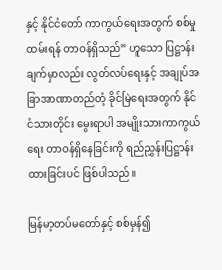နှင့် နိုင်ငံတော် ကာကွယ်ရေးအတွက် စစ်မှုထမ်းရန် တာဝန်ရှိသည်” ဟူသော ပြဋ္ဌာန်း ချက်မှာလည်း လွတ်လပ်ရေးနှင့် အချုပ်အခြာအာဏာတည်တံ့ ခိုင်မြဲရေးအတွက် နိုင်ငံသားတိုင်း မွေးရာပါ အမျိုးသားကာကွယ်ရေး တာဝန်ရှိနေခြင်းကို ရည်ညွှန်းပြဋ္ဌာန်းထားခြင်းပင် ဖြစ်ပါသည်။

မြန်မာ့တပ်မတော်နှင့် စစ်မှန်၍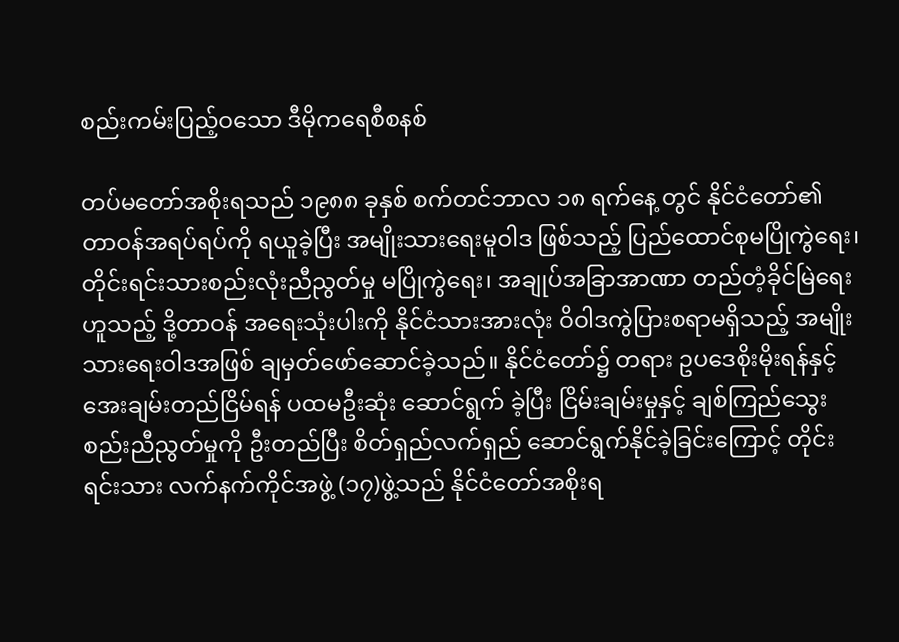စည်းကမ်းပြည့်ဝသော ဒီမိုကရေစီစနစ်

တပ်မတော်အစိုးရသည် ၁၉၈၈ ခုနှစ် စက်တင်ဘာလ ၁၈ ရက်နေ့ တွင် နိုင်ငံတော်၏ တာဝန်အရပ်ရပ်ကို ရယူခဲ့ပြီး အမျိုးသားရေးမူဝါဒ ဖြစ်သည့် ပြည်ထောင်စုမပြိုကွဲရေး၊ တိုင်းရင်းသားစည်းလုံးညီညွတ်မှု မပြိုကွဲရေး၊ အချုပ်အခြာအာဏာ တည်တံ့ခိုင်မြဲရေး ဟူသည့် ဒို့တာဝန် အရေးသုံးပါးကို နိုင်ငံသားအားလုံး ဝိဝါဒကွဲပြားစရာမရှိသည့် အမျိုး သားရေးဝါဒအဖြစ် ချမှတ်ဖော်ဆောင်ခဲ့သည်။ နိုင်ငံတော်၌ တရား ဥပဒေစိုးမိုးရန်နှင့် အေးချမ်းတည်ငြိမ်ရန် ပထမဦးဆုံး ဆောင်ရွက် ခဲ့ပြီး ငြိမ်းချမ်းမှုနှင့် ချစ်ကြည်သွေးစည်းညီညွတ်မှုကို ဦးတည်ပြီး စိတ်ရှည်လက်ရှည် ဆောင်ရွက်နိုင်ခဲ့ခြင်းကြောင့် တိုင်းရင်းသား လက်နက်ကိုင်အဖွဲ့ (၁၇)ဖွဲ့သည် နိုင်ငံတော်အစိုးရ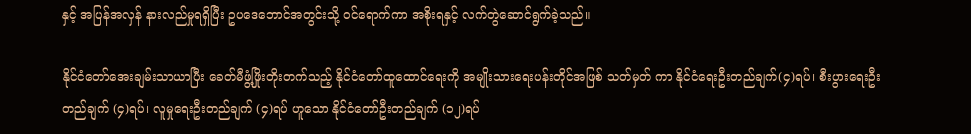နှင့် အပြန်အလှန် နားလည်မှုရရှိပြီး ဥပဒေဘောင်အတွင်းသို့ ဝင်ရောက်ကာ အစိုးရနှင့် လက်တွဲဆောင်ရွက်ခဲ့သည်။

နိုင်ငံတော်အေးချမ်းသာယာပြီး ခေတ်မီဖွံ့ဖြိုးတိုးတက်သည့် နိုင်ငံတော်ထူထောင်ရေးကို အမျိုးသားရေးပန်းတိုင်အဖြစ် သတ်မှတ် ကာ နိုင်ငံရေးဦးတည်ချက်(၄)ရပ်၊ စီးပွားရေးဦးတည်ချက် (၄)ရပ်၊ လူမှုရေးဦးတည်ချက် (၄)ရပ် ဟူသော နိုင်ငံတော်ဦးတည်ချက် (၁၂)ရပ်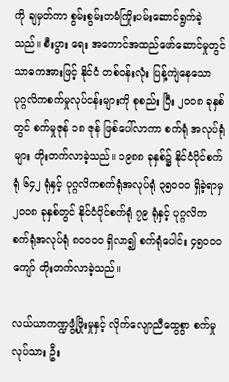ကို ချမှတ်ကာ စွမ်းစွမ်းတမံကြိုးပမ်းဆောင်ရွက်ခဲ့သည်။ စီးပွား ရေး အကောင်အထည်ဖော်ဆောင်မှုတွင် သာဓကအားဖြင့် နိုင်ငံ တစ်ဝန်းလုံး ပြန့်ကျဲနေသော ပုဂ္ဂလိကစက်မှုလုပ်ငန်းများကို စုစည်း ပြီး ၂၀၀၈ ခုနှစ်တွင် စက်မှုဇုန် ၁၈ ဇုန် ဖြစ်ပေါ်လာကာ စက်ရုံ အလုပ်ရုံများ တိုးတက်လာခဲ့သည်။ ၁၉၈၈ ခုနှစ်၌ နိုင်ငံပိုင်စက်ရုံ ၆၄၂ ရုံနှင့် ပုဂ္ဂလိကစက်ရုံအလုပ်ရုံ ၃၅၀၀၀ ရှိခဲ့ရာမှ ၂၀၀၈ ခုနှစ်တွင် နိုင်ငံပိုင်စက်ရုံ ၇၉ ရုံနှင့် ပုဂ္ဂလိက စက်ရုံအလုပ်ရုံ ၈၀၀၀၀ ရှိလာ၍ စက်ရုံပေါင်း ၄၅၀၀၀ ကျော် တိုးတက်လာခဲ့သည်။

လယ်ယာကဏ္ဍဖွံ့ဖြိုးမှုနှင့် လိုက်လျောညီထွေစွာ စက်မှုလုပ်သား ဦး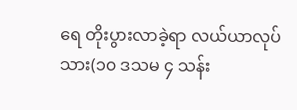ရေ တိုးပွားလာခဲ့ရာ လယ်ယာလုပ်သား(၁၀ ဒသမ ၄ သန်း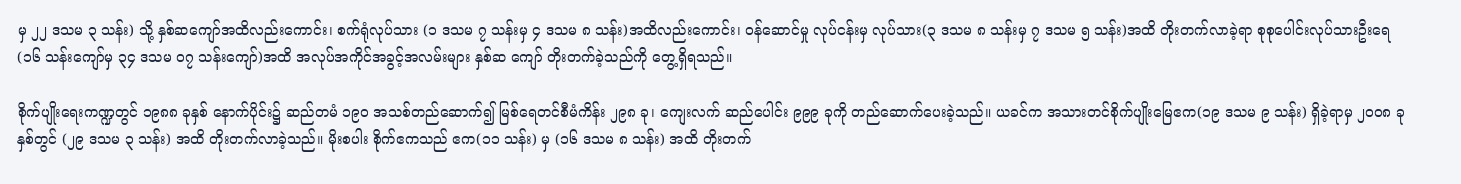မှ ၂၂ ဒသမ ၃ သန်း) သို့ နှစ်ဆကျော်အထိလည်းကောင်း၊ စက်ရုံလုပ်သား (၁ ဒသမ ၇ သန်းမှ ၄ ဒသမ ၈ သန်း)အထိလည်းကောင်း၊ ဝန်ဆောင်မှု လုပ်ငန်းမှ လုပ်သား(၃ ဒသမ ၈ သန်းမှ ၇ ဒသမ ၅ သန်း)အထိ တိုးတက်လာခဲ့ရာ စုစုပေါင်းလုပ်သားဦးရေ (၁၆ သန်းကျော်မှ ၃၄ ဒသမ ၀၇ သန်းကျော်)အထိ အလုပ်အကိုင်အခွင့်အလမ်းများ နှစ်ဆ ကျော် တိုးတက်ခဲ့သည်ကို တွေ့ရှိရသည်။

စိုက်ပျိုးရေးကဏ္ဍတွင် ၁၉၈၈ ခုနှစ် နောက်ပိုင်း၌ ဆည်တမံ ၁၉၀ အသစ်တည်ဆောက်၍ မြစ်ရေတင်စီမံကိန်း ၂၉၈ ခု၊ ကျေးလက် ဆည်ပေါင်း ၉၉၉ ခုကို တည်ဆောက်ပေးခဲ့သည်။ ယခင်က အသားတင်စိုက်ပျိုးမြေဧက(၁၉ ဒသမ ၉ သန်း) ရှိခဲ့ရာမှ ၂၀၀၈ ခုနှစ်တွင် (၂၉ ဒသမ ၃ သန်း) အထိ တိုးတက်လာခဲ့သည်။ မိုးစပါး စိုက်ဧကသည် ဧက(၁၁ သန်း) မှ (၁၆ ဒသမ ၈ သန်း) အထိ တိုးတက်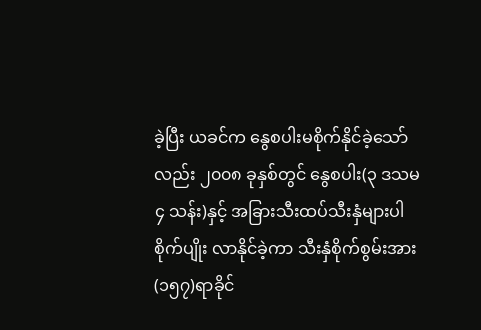ခဲ့ပြီး ယခင်က နွေစပါးမစိုက်နိုင်ခဲ့သော်လည်း ၂၀၀၈ ခုနှစ်တွင် နွေစပါး(၃ ဒသမ ၄ သန်း)နှင့် အခြားသီးထပ်သီးနှံများပါ စိုက်ပျိုး လာနိုင်ခဲ့ကာ သီးနှံစိုက်စွမ်းအား(၁၅၇)ရာခိုင်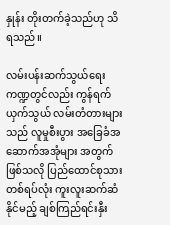နှုန်း တိုးတက်ခဲ့သည်ဟု သိရသည်။

လမ်းပန်းဆက်သွယ်ရေးကဏ္ဍတွင်လည်း ကွန်ရက်ယှက်သွယ် လမ်းတံတားများသည် လူမှုစီးပွား အခြေခံအဆောက်အအုံများ အတွက်ဖြစ်သလို ပြည်ထောင်စုသားတစ်ရပ်လုံး ကူးလူးဆက်ဆံ နိုင်မည့် ချစ်ကြည်ရင်းနှီး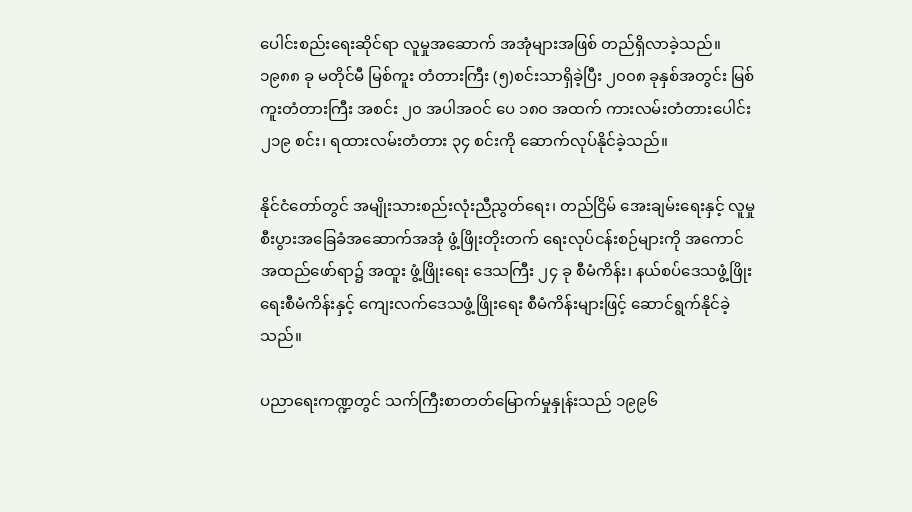ပေါင်းစည်းရေးဆိုင်ရာ လူမှုအဆောက် အအုံများအဖြစ် တည်ရှိလာခဲ့သည်။ ၁၉၈၈ ခု မတိုင်မီ မြစ်ကူး တံတားကြီး (၅)စင်းသာရှိခဲ့ပြီး ၂၀၀၈ ခုနှစ်အတွင်း မြစ်ကူးတံတားကြီး အစင်း ၂၀ အပါအဝင် ပေ ၁၈၀ အထက် ကားလမ်းတံတားပေါင်း ၂၁၉ စင်း၊ ရထားလမ်းတံတား ၃၄ စင်းကို ဆောက်လုပ်နိုင်ခဲ့သည်။

နိုင်ငံတော်တွင် အမျိုးသားစည်းလုံးညီညွတ်ရေး၊ တည်ငြိမ် အေးချမ်းရေးနှင့် လူမှုစီးပွားအခြေခံအဆောက်အအုံ ဖွံ့ဖြိုးတိုးတက် ရေးလုပ်ငန်းစဉ်များကို အကောင်အထည်ဖော်ရာ၌ အထူး ဖွံ့ဖြိုးရေး ဒေသကြီး ၂၄ ခု စီမံကိန်း၊ နယ်စပ်ဒေသဖွံ့ဖြိုးရေးစီမံကိန်းနှင့် ကျေးလက်ဒေသဖွံ့ဖြိုးရေး စီမံကိန်းများဖြင့် ဆောင်ရွက်နိုင်ခဲ့သည်။

ပညာရေးကဏ္ဍတွင် သက်ကြီးစာတတ်မြောက်မှုနှုန်းသည် ၁၉၉၆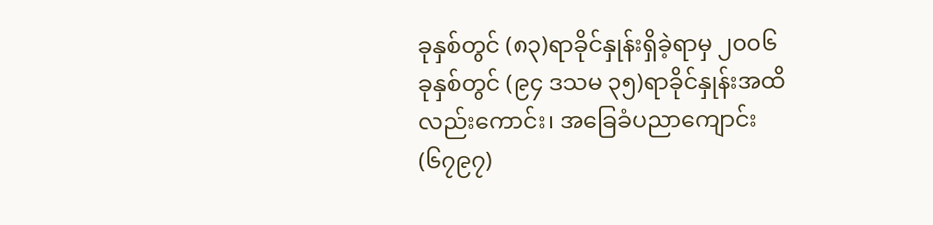ခုနှစ်တွင် (၈၃)ရာခိုင်နှုန်းရှိခဲ့ရာမှ ၂၀၀၆ ခုနှစ်တွင် (၉၄ ဒသမ ၃၅)ရာခိုင်နှုန်းအထိ လည်းကောင်း၊ အခြေခံပညာကျောင်း (၆၇၉၇)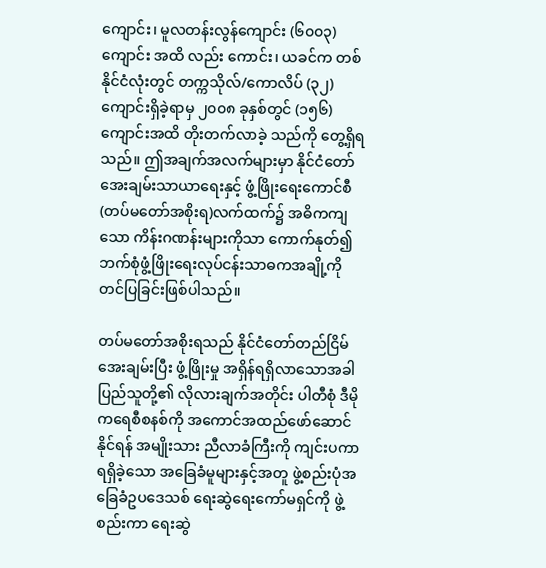ကျောင်း၊ မူလတန်းလွန်ကျောင်း (၆၀၀၃) ကျောင်း အထိ လည်း ကောင်း၊ ယခင်က တစ်နိုင်ငံလုံးတွင် တက္ကသိုလ်/ကောလိပ် (၃၂)ကျောင်းရှိခဲ့ရာမှ ၂၀၀၈ ခုနှစ်တွင် (၁၅၆)ကျောင်းအထိ တိုးတက်လာခဲ့ သည်ကို တွေ့ရှိရသည်။ ဤအချက်အလက်များမှာ နိုင်ငံတော် အေးချမ်းသာယာရေးနှင့် ဖွံ့ဖြိုးရေးကောင်စီ(တပ်မတော်အစိုးရ)လက်ထက်၌ အဓိကကျသော ကိန်းဂဏန်းများကိုသာ ကောက်နုတ်၍ ဘက်စုံဖွံ့ဖြိုးရေးလုပ်ငန်းသာဓကအချို့ကို တင်ပြခြင်းဖြစ်ပါသည်။

တပ်မတော်အစိုးရသည် နိုင်ငံတော်တည်ငြိမ်အေးချမ်းပြီး ဖွံ့ဖြိုးမှု အရှိန်ရရှိလာသောအခါ ပြည်သူတို့၏ လိုလားချက်အတိုင်း ပါတီစုံ ဒီမိုကရေစီစနစ်ကို အကောင်အထည်ဖော်ဆောင်နိုင်ရန် အမျိုးသား ညီလာခံကြီးကို ကျင်းပကာ ရရှိခဲ့သော အခြေခံမူများနှင့်အတူ ဖွဲ့စည်းပုံအခြေခံဥပဒေသစ် ရေးဆွဲရေးကော်မရှင်ကို ဖွဲ့စည်းကာ ရေးဆွဲ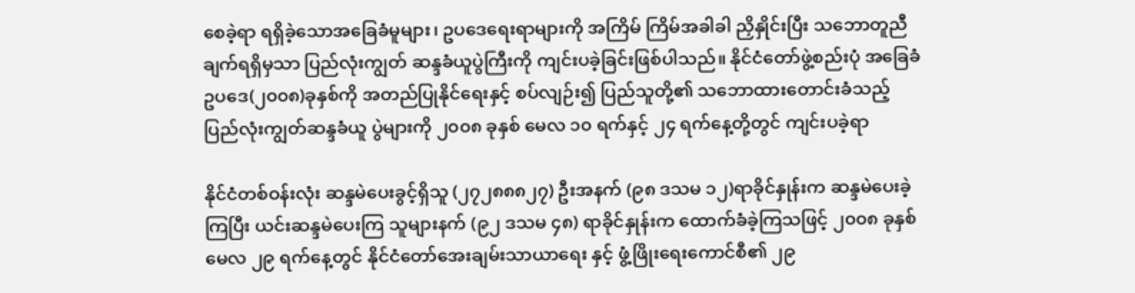စေခဲ့ရာ ရရှိခဲ့သောအခြေခံမူများ၊ ဥပဒေရေးရာများကို အကြိမ် ကြိမ်အခါခါ ညှိနှိုင်းပြီး သဘောတူညီချက်ရရှိမှသာ ပြည်လုံးကျွတ် ဆန္ဒခံယူပွဲကြီးကို ကျင်းပခဲ့ခြင်းဖြစ်ပါသည်။ နိုင်ငံတော်ဖွဲ့စည်းပုံ အခြေခံဥပဒေ(၂၀၀၈)ခုနှစ်ကို အတည်ပြုနိုင်ရေးနှင့် စပ်လျဉ်း၍ ပြည်သူတို့၏ သဘောထားတောင်းခံသည့် ပြည်လုံးကျွတ်ဆန္ဒခံယူ ပွဲများကို ၂၀၀၈ ခုနှစ် မေလ ၁၀ ရက်နှင့် ၂၄ ရက်နေ့တို့တွင် ကျင်းပခဲ့ရာ

နိုင်ငံတစ်ဝန်းလုံး ဆန္ဒမဲပေးခွင့်ရှိသူ (၂၇၂၈၈၈၂၇) ဦးအနက် (၉၈ ဒသမ ၁၂)ရာခိုင်နှုန်းက ဆန္ဒမဲပေးခဲ့ကြပြီး ယင်းဆန္ဒမဲပေးကြ သူများနက် (၉၂ ဒသမ ၄၈) ရာခိုင်နှုန်းက ထောက်ခံခဲ့ကြသဖြင့် ၂၀၀၈ ခုနှစ် မေလ ၂၉ ရက်နေ့တွင် နိုင်ငံတော်အေးချမ်းသာယာရေး နှင့် ဖွံ့ဖြိုးရေးကောင်စီ၏ ၂၉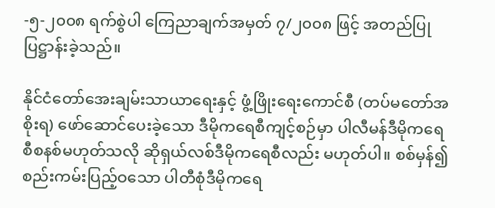-၅-၂၀၀၈ ရက်စွဲပါ ကြေညာချက်အမှတ် ၇/၂၀၀၈ ဖြင့် အတည်ပြုပြဋ္ဌာန်းခဲ့သည်။

နိုင်ငံတော်အေးချမ်းသာယာရေးနှင့် ဖွံ့ဖြိုးရေးကောင်စီ (တပ်မတော်အစိုးရ) ဖော်ဆောင်ပေးခဲ့သော ဒီမိုကရေစီကျင့်စဉ်မှာ ပါလီမန်ဒီမိုကရေစီစနစ်မဟုတ်သလို ဆိုရှယ်လစ်ဒီမိုကရေစီလည်း မဟုတ်ပါ။ စစ်မှန်၍ စည်းကမ်းပြည့်ဝသော ပါတီစုံဒီမိုကရေ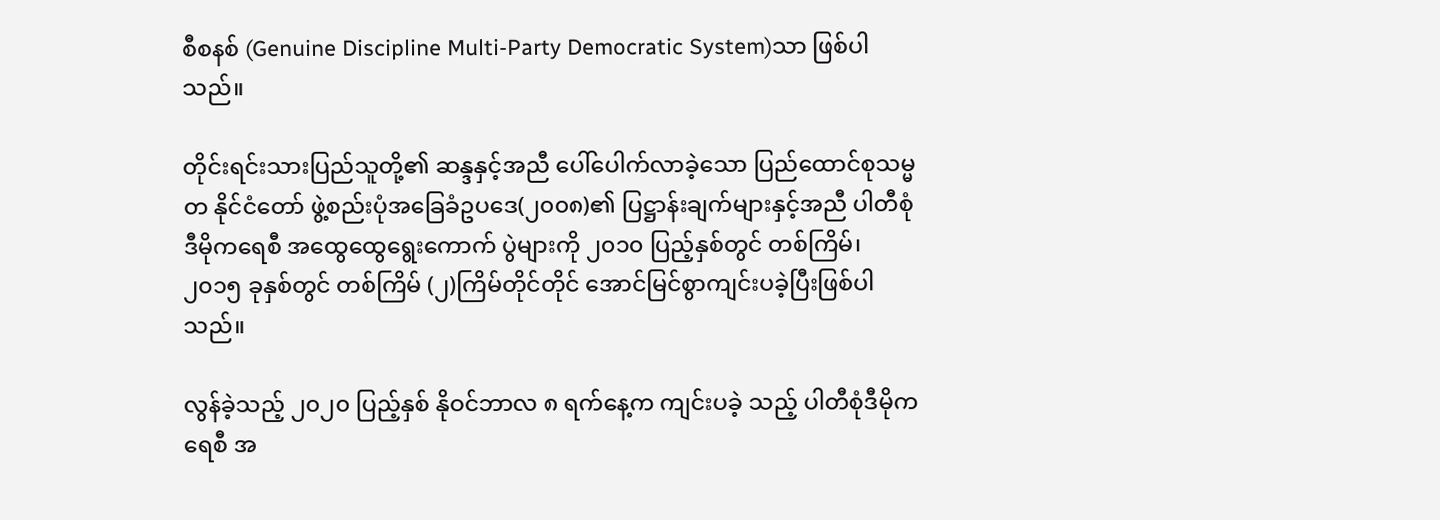စီစနစ် (Genuine Discipline Multi-Party Democratic System)သာ ဖြစ်ပါသည်။

တိုင်းရင်းသားပြည်သူတို့၏ ဆန္ဒနှင့်အညီ ပေါ်ပေါက်လာခဲ့သော ပြည်ထောင်စုသမ္မတ နိုင်ငံတော် ဖွဲ့စည်းပုံအခြေခံဥပဒေ(၂၀၀၈)၏ ပြဋ္ဌာန်းချက်များနှင့်အညီ ပါတီစုံဒီမိုကရေစီ အထွေထွေရွေးကောက် ပွဲများကို ၂၀၁၀ ပြည့်နှစ်တွင် တစ်ကြိမ်၊ ၂၀၁၅ ခုနှစ်တွင် တစ်ကြိမ် (၂)ကြိမ်တိုင်တိုင် အောင်မြင်စွာကျင်းပခဲ့ပြီးဖြစ်ပါသည်။

လွန်ခဲ့သည့် ၂၀၂၀ ပြည့်နှစ် နိုဝင်ဘာလ ၈ ရက်နေ့က ကျင်းပခဲ့ သည့် ပါတီစုံဒီမိုကရေစီ အ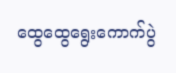ထွေထွေရွေးကောက်ပွဲ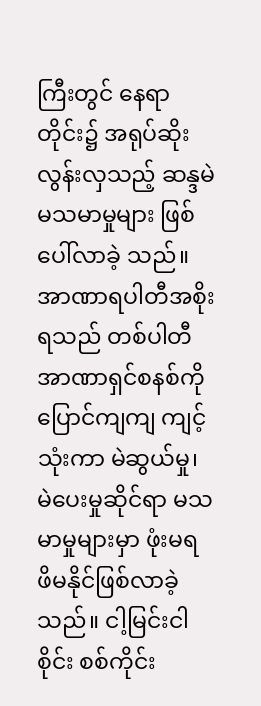ကြီးတွင် နေရာ တိုင်း၌ အရုပ်ဆိုးလွန်းလှသည့် ဆန္ဒမဲမသမာမှုများ ဖြစ်ပေါ်လာခဲ့ သည်။ အာဏာရပါတီအစိုးရသည် တစ်ပါတီအာဏာရှင်စနစ်ကို ပြောင်ကျကျ ကျင့်သုံးကာ မဲဆွယ်မှု၊ မဲပေးမှုဆိုင်ရာ မသမာမှုများမှာ ဖုံးမရ ဖိမနိုင်ဖြစ်လာခဲ့သည်။ ငါ့မြင်းငါစိုင်း စစ်ကိုင်း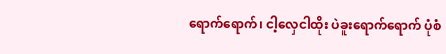ရောက်ရောက်၊ ငါ့လှေငါထိုး ပဲခူးရောက်ရောက် ပုံစံ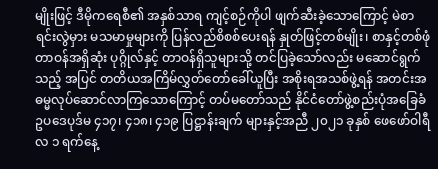မျိုးဖြင့် ဒီမိုကရေစီ၏ အနှစ်သာရ ကျင့်စဉ်ကိုပါ ဖျက်ဆီးခဲ့သောကြောင့် မဲစာရင်းလွဲမှား မသမာမှုများကို ပြန်လည်စိစစ်ပေးရန် နှုတ်ဖြင့်တစ်မျိုး၊ စာနှင့်တစ်ဖုံ တာဝန်အရှိဆုံး ပုဂ္ဂိုလ်နှင့် တာဝန်ရှိသူများသို့ တင်ပြခဲ့သော်လည်း မဆောင်ရွက်သည့် အပြင် တတိယအကြိမ်လွှတ်တော်ခေါ်ယူပြီး အစိုးရအသစ်ဖွဲ့ရန် အတင်းအဓမ္မလုပ်ဆောင်လာကြသောကြောင့် တပ်မတော်သည် နိုင်ငံတော်ဖွဲ့စည်းပုံအခြေခံဥပဒေပုဒ်မ ၄၁၇၊ ၄၁၈၊ ၄၁၉ ပြဋ္ဌာန်းချက် များနှင့်အညီ ၂၀၂၁ ခုနှစ် ဖေဖော်ဝါရီလ ၁ ရက်နေ့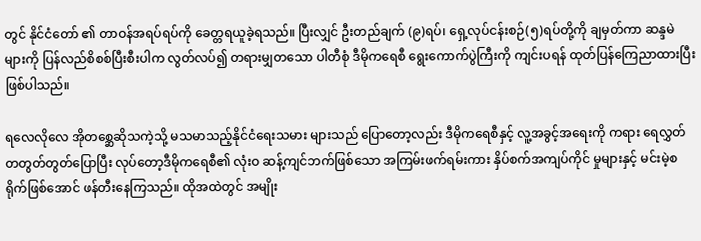တွင် နိုင်ငံတော် ၏ တာဝန်အရပ်ရပ်ကို ခေတ္တရယူခဲ့ရသည်။ ပြီးလျှင် ဦးတည်ချက် (၉)ရပ်၊ ရှေ့လုပ်ငန်းစဉ်(၅)ရပ်တို့ကို ချမှတ်ကာ ဆန္ဒမဲများကို ပြန်လည်စိစစ်ပြီးစီးပါက လွတ်လပ်၍ တရားမျှတသော ပါတီစုံ ဒီမိုကရေစီ ရွေးကောက်ပွဲကြီးကို ကျင်းပရန် ထုတ်ပြန်ကြေညာထားပြီး ဖြစ်ပါသည်။

ရလေလိုလေ အိုတစ္ဆေဆိုသကဲ့သို့ မသမာသည့်နိုင်ငံရေးသမား များသည် ပြောတော့လည်း ဒီမိုကရေစီနှင့် လူ့အခွင့်အရေးကို ကရား ရေလွှတ် တတွတ်တွတ်ပြောပြီး လုပ်တော့ဒီမိုကရေစီ၏ လုံးဝ ဆန့်ကျင်ဘက်ဖြစ်သော အကြမ်းဖက်ရမ်းကား နှိပ်စက်အကျပ်ကိုင် မှုများနှင့် မင်းမဲ့စရိုက်ဖြစ်အောင် ဖန်တီးနေကြသည်။ ထိုအထဲတွင် အမျိုး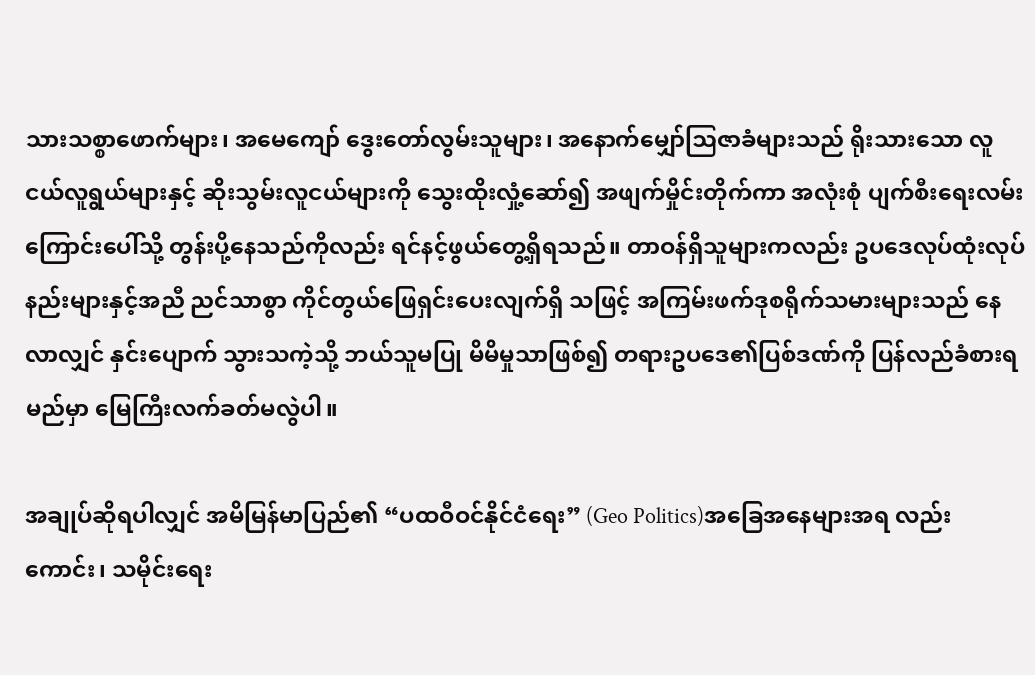သားသစ္စာဖောက်များ၊ အမေကျော် ဒွေးတော်လွမ်းသူများ၊ အနောက်မျှော်ဩဇာခံများသည် ရိုးသားသော လူငယ်လူရွယ်များနှင့် ဆိုးသွမ်းလူငယ်များကို သွေးထိုးလှုံ့ဆော်၍ အဖျက်မှိုင်းတိုက်ကာ အလုံးစုံ ပျက်စီးရေးလမ်းကြောင်းပေါ်သို့ တွန်းပို့နေသည်ကိုလည်း ရင်နင့်ဖွယ်တွေ့ရှိရသည်။ တာဝန်ရှိသူများကလည်း ဥပဒေလုပ်ထုံးလုပ်နည်းများနှင့်အညီ ညင်သာစွာ ကိုင်တွယ်ဖြေရှင်းပေးလျက်ရှိ သဖြင့် အကြမ်းဖက်ဒုစရိုက်သမားများသည် နေလာလျှင် နှင်းပျောက် သွားသကဲ့သို့ ဘယ်သူမပြု မိမိမှုသာဖြစ်၍ တရားဥပဒေ၏ပြစ်ဒဏ်ကို ပြန်လည်ခံစားရမည်မှာ မြေကြီးလက်ခတ်မလွဲပါ။

အချုပ်ဆိုရပါလျှင် အမိမြန်မာပြည်၏ “ပထဝီဝင်နိုင်ငံရေး” (Geo Politics)အခြေအနေများအရ လည်းကောင်း၊ သမိုင်းရေး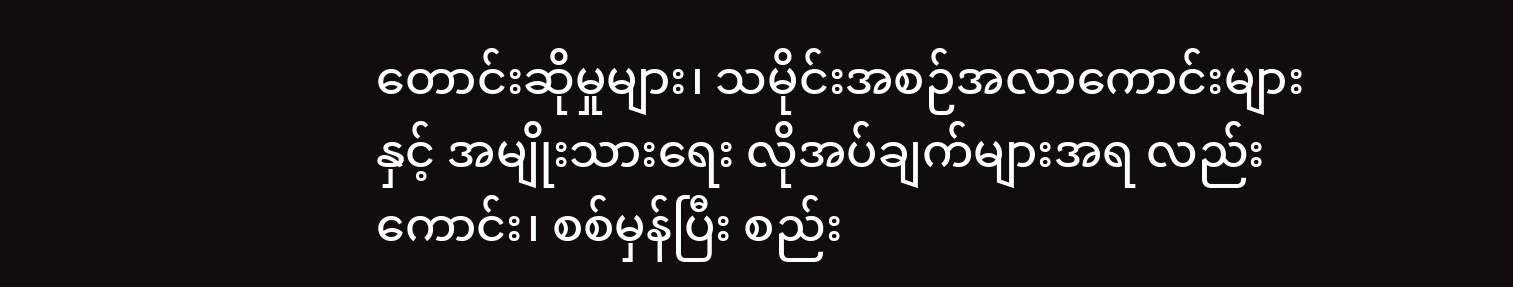တောင်းဆိုမှုများ၊ သမိုင်းအစဉ်အလာကောင်းများနှင့် အမျိုးသားရေး လိုအပ်ချက်များအရ လည်းကောင်း၊ စစ်မှန်ပြီး စည်း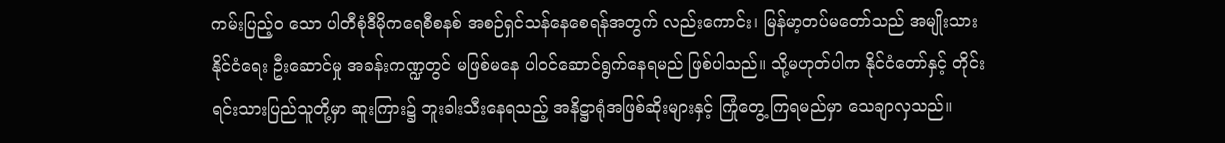ကမ်းပြည့်ဝ သော ပါတီစုံဒီမိုကရေစီစနစ် အစဉ်ရှင်သန်နေစေရန်အတွက် လည်းကောင်း၊ မြန်မာ့တပ်မတော်သည် အမျိုးသားနိုင်ငံရေး ဦးဆောင်မှု အခန်းကဏ္ဍတွင် မဖြစ်မနေ ပါဝင်ဆောင်ရွက်နေရမည် ဖြစ်ပါသည်။ သို့မဟုတ်ပါက နိုင်ငံတော်နှင့် တိုင်းရင်းသားပြည်သူတို့မှာ ဆူးကြား၌ ဘူးခါးသီးနေရသည့် အနိဋ္ဌာရုံအဖြစ်ဆိုးများနှင့် ကြုံတွေ့ ကြရမည်မှာ သေချာလှသည်။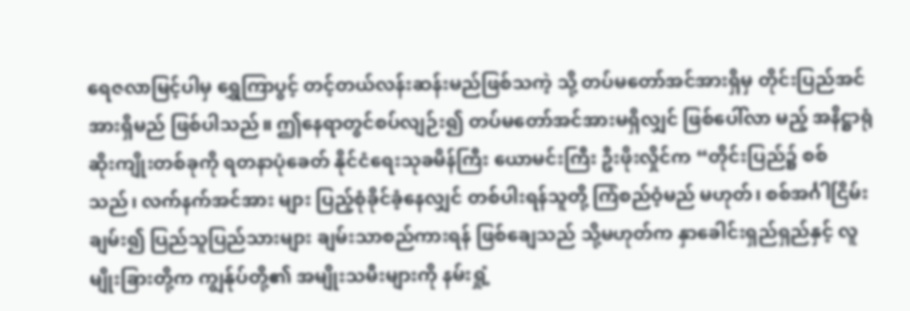ရေဇလာမြင့်ပါမှ ရွှေကြာပွင့် တင့်တယ်လန်းဆန်းမည်ဖြစ်သကဲ့ သို့ တပ်မတော်အင်အားရှိမှ တိုင်းပြည်အင်အားရှိမည် ဖြစ်ပါသည်။ ဤနေရာတွင်စပ်လျဉ်း၍ တပ်မတော်အင်အားမရှိလျှင် ဖြစ်ပေါ်လာ မည့် အနိဋ္ဌာရုံဆိုးကျိုးတစ်ခုကို ရတနာပုံခေတ် နိုင်ငံရေးသုခမိန်ကြီး ယောမင်းကြီး ဦးဖိုးလှိုင်က “တိုင်းပြည်၌ စစ်သည်၊ လက်နက်အင်အား များ ပြည့်စုံခိုင်ခံ့နေလျှင် တစ်ပါးရန်သူတို့ ကြံစည်ဝံ့မည် မဟုတ်၊ စစ်အင်္ဂါငြိမ်းချမ်း၍ ပြည်သူပြည်သားများ ချမ်းသာစည်ကားရန် ဖြစ်ချေသည် သို့မဟုတ်က နှာခေါင်းရှည်ရှည်နှင့် လူမျိုးခြားတို့က ကျွန်ုပ်တို့၏ အမျိုးသမီးများကို နမ်းရှုံ့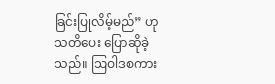ခြင်းပြုလိမ့်မည်” ဟု သတိပေး ပြောဆိုခဲ့သည်။ ဩဝါဒစကား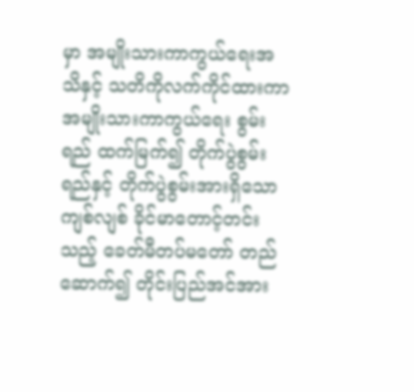မှာ အမျိုးသားကာကွယ်ရေးအသိနှင့် သတိကိုလက်ကိုင်ထားကာ အမျိုးသားကာကွယ်ရေး စွမ်းရည် ထက်မြက်၍ တိုက်ပွဲစွမ်းရည်နှင့် တိုက်ပွဲစွမ်းအားရှိသော ကျစ်လျစ် ခိုင်မာတောင့်တင်းသည့် ခေတ်မီတပ်မတော် တည်ဆောက်၍ တိုင်းပြည်အင်အား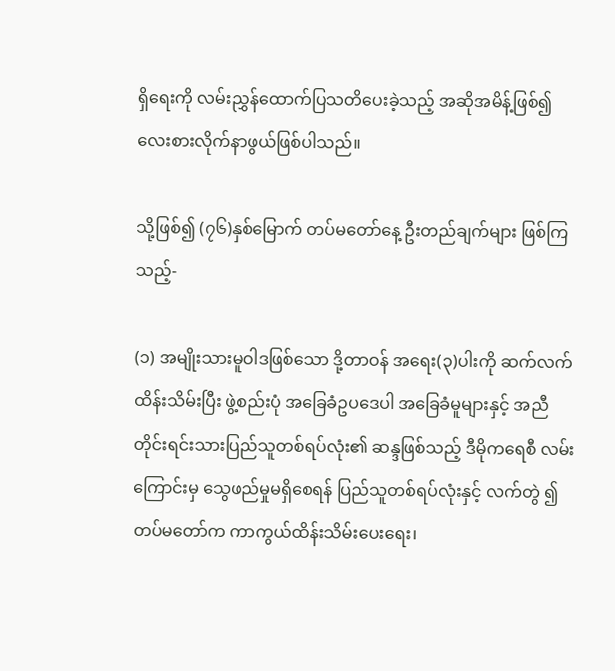ရှိရေးကို လမ်းညွှန်ထောက်ပြသတိပေးခဲ့သည့် အဆိုအမိန့်ဖြစ်၍ လေးစားလိုက်နာဖွယ်ဖြစ်ပါသည်။

သို့ဖြစ်၍ (၇၆)နှစ်မြောက် တပ်မတော်နေ့ ဦးတည်ချက်များ ဖြစ်ကြသည့်-

(၁) အမျိုးသားမူဝါဒဖြစ်သော ဒို့တာဝန် အရေး(၃)ပါးကို ဆက်လက်ထိန်းသိမ်းပြီး ဖွဲ့စည်းပုံ အခြေခံဥပဒေပါ အခြေခံမူများနှင့် အညီ တိုင်းရင်းသားပြည်သူတစ်ရပ်လုံး၏ ဆန္ဒဖြစ်သည့် ဒီမိုကရေစီ လမ်းကြောင်းမှ သွေဖည်မှုမရှိစေရန် ပြည်သူတစ်ရပ်လုံးနှင့် လက်တွဲ ၍ တပ်မတော်က ကာကွယ်ထိန်းသိမ်းပေးရေး၊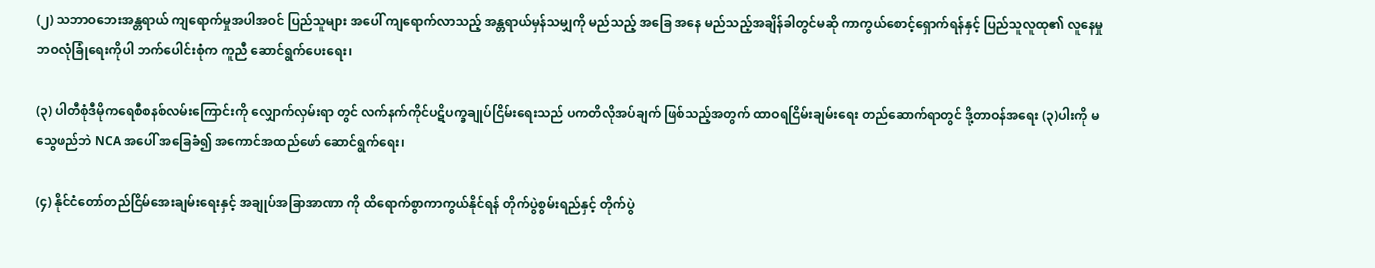(၂) သဘာဝဘေးအန္တရာယ် ကျရောက်မှုအပါအဝင် ပြည်သူများ အပေါ် ကျရောက်လာသည့် အန္တရာယ်မှန်သမျှကို မည်သည့် အခြေ အနေ မည်သည့်အချိန်ခါတွင်မဆို ကာကွယ်စောင့်ရှောက်ရန်နှင့် ပြည်သူလူထု၏ လူနေမှုဘဝလုံခြုံရေးကိုပါ ဘက်ပေါင်းစုံက ကူညီ ဆောင်ရွက်ပေးရေး၊

(၃) ပါတီစုံဒီမိုကရေစီစနစ်လမ်းကြောင်းကို လျှောက်လှမ်းရာ တွင် လက်နက်ကိုင်ပဋိပက္ခချုပ်ငြိမ်းရေးသည် ပကတိလိုအပ်ချက် ဖြစ်သည့်အတွက် ထာဝရငြိမ်းချမ်းရေး တည်ဆောက်ရာတွင် ဒို့တာဝန်အရေး (၃)ပါးကို မသွေဖည်ဘဲ NCA အပေါ် အခြေခံ၍ အကောင်အထည်ဖော် ဆောင်ရွက်ရေး၊

(၄) နိုင်ငံတော်တည်ငြိမ်အေးချမ်းရေးနှင့် အချုပ်အခြာအာဏာ ကို ထိရောက်စွာကာကွယ်နိုင်ရန် တိုက်ပွဲစွမ်းရည်နှင့် တိုက်ပွဲ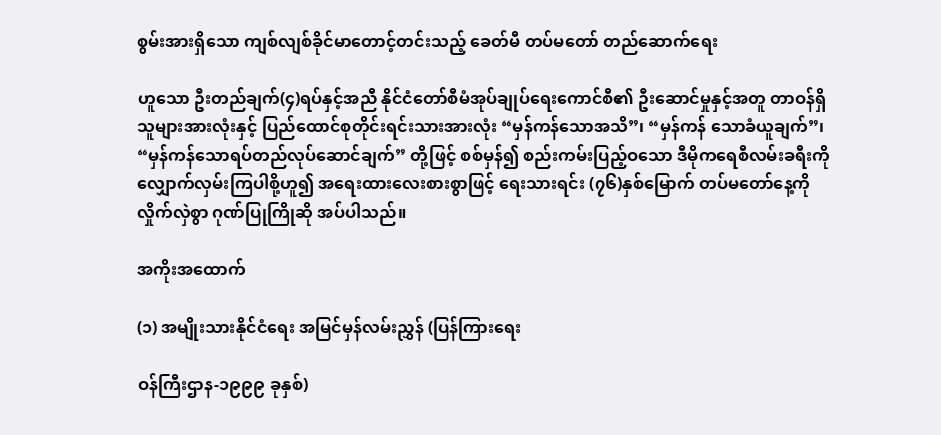စွမ်းအားရှိသော ကျစ်လျစ်ခိုင်မာတောင့်တင်းသည့် ခေတ်မီ တပ်မတော် တည်ဆောက်ရေး

ဟူသော ဦးတည်ချက်(၄)ရပ်နှင့်အညီ နိုင်ငံတော်စီမံအုပ်ချုပ်ရေးကောင်စီ၏ ဦးဆောင်မှုနှင့်အတူ တာဝန်ရှိသူများအားလုံးနှင့် ပြည်ထောင်စုတိုင်းရင်းသားအားလုံး “မှန်ကန်သောအသိ”၊ “မှန်ကန် သောခံယူချက်”၊ “မှန်ကန်သောရပ်တည်လုပ်ဆောင်ချက်” တို့ဖြင့် စစ်မှန်၍ စည်းကမ်းပြည့်ဝသော ဒီမိုကရေစီလမ်းခရီးကို လျှောက်လှမ်းကြပါစို့ဟူ၍ အရေးထားလေးစားစွာဖြင့် ရေးသားရင်း (၇၆)နှစ်မြောက် တပ်မတော်နေ့ကို လှိုက်လှဲစွာ ဂုဏ်ပြုကြိုဆို အပ်ပါသည်။

အကိုးအထောက်

(၁) အမျိုးသားနိုင်ငံရေး အမြင်မှန်လမ်းညွှန် (ပြန်ကြားရေး

ဝန်ကြီးဌာန-၁၉၉၉ ခုနှစ်)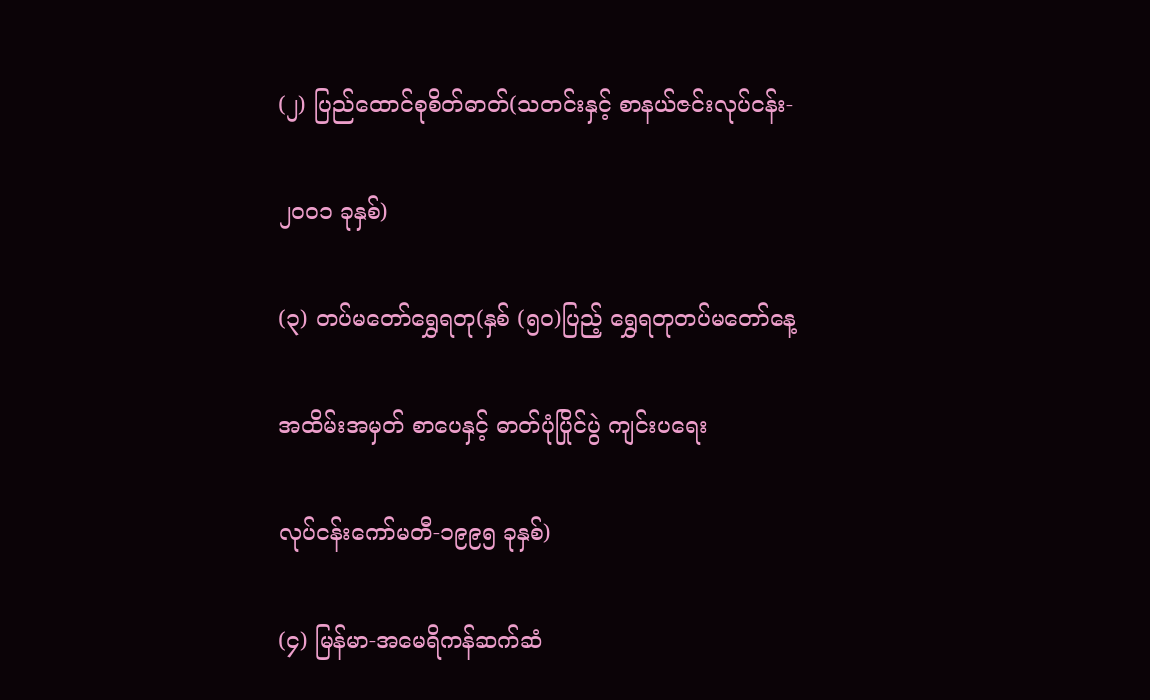(၂) ပြည်ထောင်စုစိတ်ဓာတ်(သတင်းနှင့် စာနယ်ဇင်းလုပ်ငန်း-

၂၀၀၁ ခုနှစ်)

(၃) တပ်မတော်ရွှေရတု(နှစ် (၅၀)ပြည့် ရွှေရတုတပ်မတော်နေ့

အထိမ်းအမှတ် စာပေနှင့် ဓာတ်ပုံပြိုင်ပွဲ ကျင်းပရေး

လုပ်ငန်းကော်မတီ-၁၉၉၅ ခုနှစ်)

(၄) မြန်မာ-အမေရိကန်ဆက်ဆံ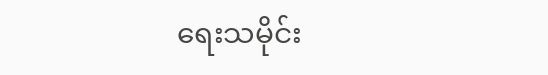ရေးသမိုင်း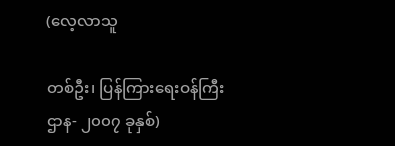(လေ့လာသူ

တစ်ဦး၊ ပြန်ကြားရေးဝန်ကြီးဌာန- ၂၀၀၇ ခုနှစ်)